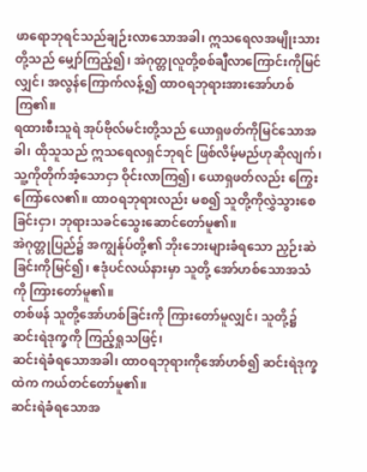ဖာရောဘုရင်သည်ချဉ်းလာသောအခါ၊ ဣသရေလအမျိုးသားတို့သည် မျှော်ကြည့်၍၊ အဲဂုတ္တုလူတို့စစ်ချီလာကြောင်းကိုမြင်လျှင်၊ အလွန်ကြောက်လန့်၍ ထာဝရဘုရားအားအော်ဟစ်ကြ၏။
ရထားစီးသူရဲ အုပ်ဗိုလ်မင်းတို့သည် ယောရှဖတ်ကိုမြင်သောအခါ၊ ထိုသူသည် ဣသရေလရှင်ဘုရင် ဖြစ်လိမ့်မည်ဟုဆိုလျက်၊ သူ့ကိုတိုက်အံ့သောငှာ ဝိုင်းလာကြ၍၊ ယောရှဖတ်လည်း ကြွေးကြော်လေ၏။ ထာဝရဘုရားလည်း မစ၍ သူတို့ကိုလွှဲသွားစေခြင်းငှာ၊ ဘုရားသခင်သွေးဆောင်တော်မူ၏။
အဲဂုတ္တုပြည်၌ အကျွန်ုပ်တို့၏ ဘိုးဘေးများခံရသော ညှဉ်းဆဲခြင်းကိုမြင်၍၊ ဧဒုံပင်လယ်နားမှာ သူတို့ အော်ဟစ်သောအသံကို ကြားတော်မူ၏။
တစ်ဖန် သူတို့အော်ဟစ်ခြင်းကို ကြားတော်မူလျှင်၊ သူတို့၌ ဆင်းရဲဒုက္ခကို ကြည့်ရှုသဖြင့်၊
ဆင်းရဲခံရသောအခါ၊ ထာဝရဘုရားကိုအော်ဟစ်၍ ဆင်းရဲဒုက္ခထဲက ကယ်တင်တော်မူ၏။
ဆင်းရဲခံရသောအ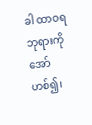ခါ ထာဝရဘုရားကိုအော်ဟစ်၍၊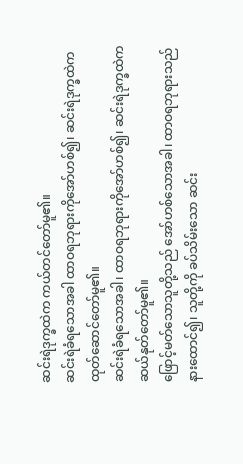ဆင်းရဲဒုက္ခထဲက ကယ်တင်တော်မူ၏။
ဆင်းရဲခံရသောအခါ ထာဝရဘုရားကိုအော်ဟစ်၍၊ ဆင်းရဲဒုက္ခထဲက ထုတ်ဆောင်တော်မူ၏။
ဆင်းရဲခံရသောအခါ၊ ထာဝရဘုရားကိုအော်ဟစ်၍၊ ဆင်းရဲဒုက္ခထဲက ဆယ်နုတ်တော်မူ၏။
ဖြောင့်မတ်သောသူတို့သည် အော်ဟစ်သောအခါ၊ ထာဝရဘုရားသည် နားထောင်၍၊ သူတို့ကို ခပ်သိမ်းသော ဆင်း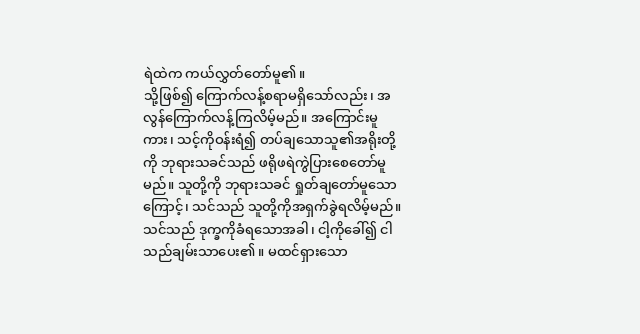ရဲထဲက ကယ်လွှတ်တော်မူ၏။
သို့ဖြစ်၍ ကြောက်လန့်စရာမရှိသော်လည်း၊ အလွန်ကြောက်လန့်ကြလိမ့်မည်။ အကြောင်းမူကား၊ သင့်ကိုဝန်းရံ၍ တပ်ချသောသူ၏အရိုးတို့ကို ဘုရားသခင်သည် ဖရိုဖရဲကွဲပြားစေတော်မူမည်။ သူတို့ကို ဘုရားသခင် ရှုတ်ချတော်မူသောကြောင့်၊ သင်သည် သူတို့ကိုအရှက်ခွဲရလိမ့်မည်။
သင်သည် ဒုက္ခကိုခံရသောအခါ၊ ငါ့ကိုခေါ်၍ ငါသည်ချမ်းသာပေး၏။ မထင်ရှားသော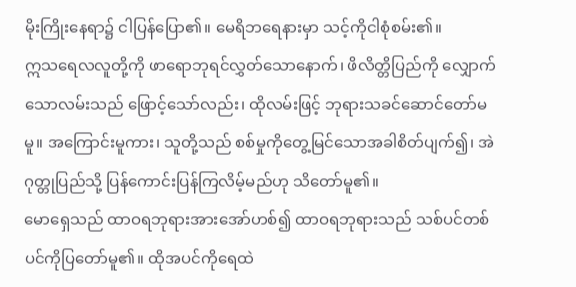မိုးကြိုးနေရာ၌ ငါပြန်ပြော၏။ မေရိဘရေနားမှာ သင့်ကိုငါစုံစမ်း၏။
ဣသရေလလူတို့ကို ဖာရောဘုရင်လွှတ်သောနောက်၊ ဖိလိတ္တိပြည်ကို လျှောက်သောလမ်းသည် ဖြောင့်သော်လည်း၊ ထိုလမ်းဖြင့် ဘုရားသခင်ဆောင်တော်မမူ။ အကြောင်းမူကား၊ သူတို့သည် စစ်မှုကိုတွေ့မြင်သောအခါစိတ်ပျက်၍၊ အဲဂုတ္တုပြည်သို့ ပြန်ကောင်းပြန်ကြလိမ့်မည်ဟု သိတော်မူ၏။
မောရှေသည် ထာဝရဘုရားအားအော်ဟစ်၍ ထာဝရဘုရားသည် သစ်ပင်တစ်ပင်ကိုပြတော်မူ၏။ ထိုအပင်ကိုရေထဲ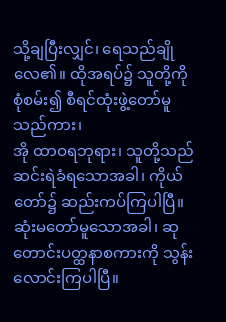သို့ချပြီးလျှင်၊ ရေသည်ချိုလေ၏။ ထိုအရပ်၌ သူတို့ကိုစုံစမ်း၍ စီရင်ထုံးဖွဲ့တော်မူသည်ကား၊
အို ထာဝရဘုရား၊ သူတို့သည် ဆင်းရဲခံရသောအခါ၊ ကိုယ်တော်၌ ဆည်းကပ်ကြပါပြီ။ ဆုံးမတော်မူသောအခါ၊ ဆုတောင်းပတ္ထနာစကားကို သွန်းလောင်းကြပါပြီ။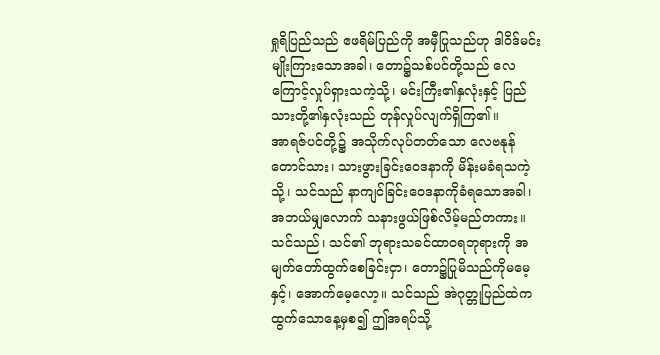ရှုရိပြည်သည် ဧဖရိမ်ပြည်ကို အမှီပြုသည်ဟု ဒါဝိဒ်မင်းမျိုးကြားသောအခါ၊ တော၌သစ်ပင်တို့သည် လေကြောင့်လှုပ်ရှားသကဲ့သို့၊ မင်းကြီး၏နှလုံးနှင့် ပြည်သားတို့၏နှလုံးသည် တုန်လှုပ်လျက်ရှိကြ၏။
အာရဇ်ပင်တို့၌ အသိုက်လုပ်တတ်သော လေဗနုန်တောင်သား၊ သားဖွားခြင်းဝေဒနာကို မိန်းမခံရသကဲ့သို့၊ သင်သည် နာကျင်ခြင်းဝေဒနာကိုခံရသောအခါ၊ အဘယ်မျှလောက် သနားဖွယ်ဖြစ်လိမ့်မည်တကား။
သင်သည်၊ သင်၏ ဘုရားသခင်ထာဝရဘုရားကို အမျက်တော်ထွက်စေခြင်းငှာ၊ တော၌ပြုမိသည်ကိုမမေ့နှင့်၊ အောက်မေ့လော့။ သင်သည် အဲဂုတ္တုပြည်ထဲက ထွက်သောနေ့မှစ၍ ဤအရပ်သို့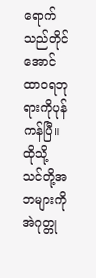ရောက်သည်တိုင်အောင် ထာဝရဘုရားကိုပုန်ကန်ပြီ။
ထိုသို့ သင်တို့အဘများကို အဲဂုတ္တု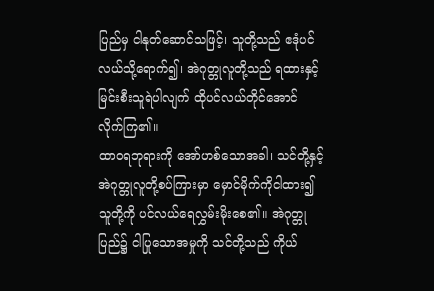ပြည်မှ ငါနုတ်ဆောင်သဖြင့်၊ သူတို့သည် ဧဒုံပင်လယ်သို့ရောက်၍၊ အဲဂုတ္တုလူတို့သည် ရထားနှင့် မြင်းစီးသူရဲပါလျက် ထိုပင်လယ်တိုင်အောင် လိုက်ကြ၏။
ထာဝရဘုရားကို အော်ဟစ်သောအခါ၊ သင်တို့နှင့် အဲဂုတ္တုလူတို့စပ်ကြားမှာ မှောင်မိုက်ကိုငါထား၍ သူတို့ကို ပင်လယ်ရေလွှမ်းမိုးစေ၏။ အဲဂုတ္တုပြည်၌ ငါပြုသောအမှုကို သင်တို့သည် ကိုယ်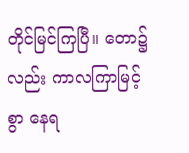တိုင်မြင်ကြပြီ။ တော၌လည်း ကာလကြာမြင့်စွာ နေရ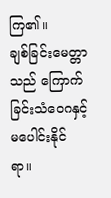ကြ၏။
ချစ်ခြင်းမေတ္တာသည် ကြောက်ခြင်းသံဝေဂနှင့် မပေါင်းနိုင်ရာ။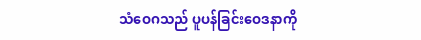သံဝေဂသည် ပူပန်ခြင်းဝေဒနာကို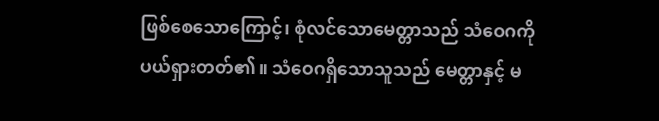ဖြစ်စေသောကြောင့်၊ စုံလင်သောမေတ္တာသည် သံဝေဂကို ပယ်ရှားတတ်၏။ သံဝေဂရှိသောသူသည် မေတ္တာနှင့် မ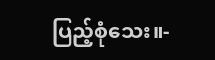ပြည့်စုံသေး။-